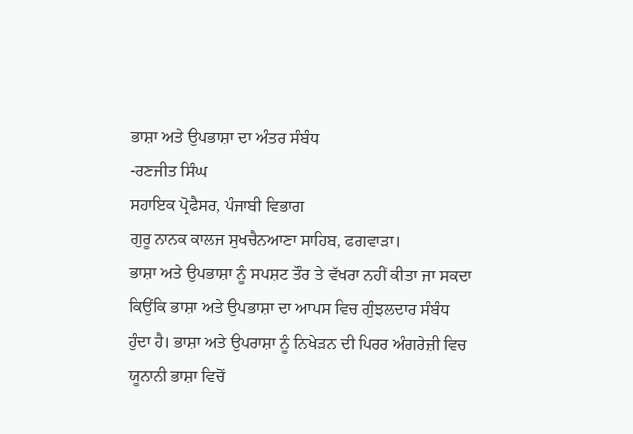ਭਾਸ਼ਾ ਅਤੇ ਉਪਭਾਸ਼ਾ ਦਾ ਅੰਤਰ ਸੰਬੰਧ
-ਰਣਜੀਤ ਸਿੰਘ
ਸਹਾਇਕ ਪ੍ਰੋਫੈਸਰ, ਪੰਜਾਬੀ ਵਿਭਾਗ
ਗੁਰੂ ਨਾਨਕ ਕਾਲਜ ਸੁਖਚੈਨਆਣਾ ਸਾਹਿਬ, ਫਗਵਾੜਾ।
ਭਾਸ਼ਾ ਅਤੇ ਉਪਭਾਸ਼ਾ ਨੂੰ ਸਪਸ਼ਟ ਤੌਰ ਤੇ ਵੱਖਰਾ ਨਹੀਂ ਕੀਤਾ ਜਾ ਸਕਦਾ ਕਿਉਂਕਿ ਭਾਸ਼ਾ ਅਤੇ ਉਪਭਾਸ਼ਾ ਦਾ ਆਪਸ ਵਿਚ ਗੁੰਝਲਦਾਰ ਸੰਬੰਧ ਹੁੰਦਾ ਹੈ। ਭਾਸ਼ਾ ਅਤੇ ਉਪਰਾਸ਼ਾ ਨੂੰ ਨਿਖੇੜਨ ਦੀ ਪਿਰਰ ਅੰਗਰੇਜ਼ੀ ਵਿਚ ਯੂਨਾਨੀ ਭਾਸ਼ਾ ਵਿਚੋਂ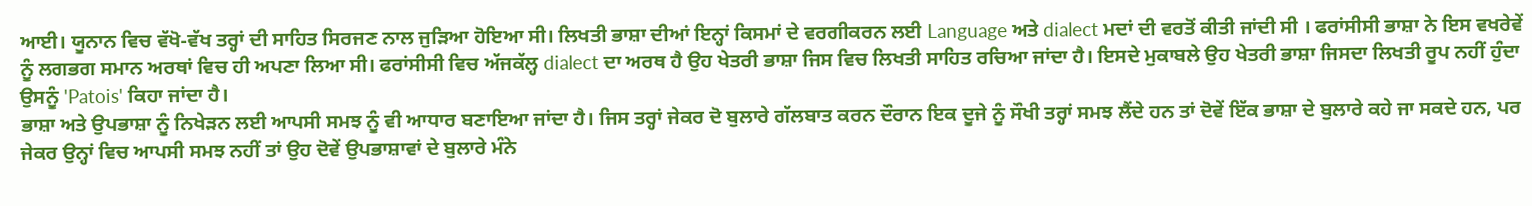ਆਈ। ਯੂਨਾਨ ਵਿਚ ਵੱਖੋ-ਵੱਖ ਤਰ੍ਹਾਂ ਦੀ ਸਾਹਿਤ ਸਿਰਜਣ ਨਾਲ ਜੁੜਿਆ ਹੋਇਆ ਸੀ। ਲਿਖਤੀ ਭਾਸ਼ਾ ਦੀਆਂ ਇਨ੍ਹਾਂ ਕਿਸਮਾਂ ਦੇ ਵਰਗੀਕਰਨ ਲਈ Language ਅਤੇ dialect ਮਦਾਂ ਦੀ ਵਰਤੋਂ ਕੀਤੀ ਜਾਂਦੀ ਸੀ । ਫਰਾਂਸੀਸੀ ਭਾਸ਼ਾ ਨੇ ਇਸ ਵਖਰੇਵੇਂ ਨੂੰ ਲਗਭਗ ਸਮਾਨ ਅਰਥਾਂ ਵਿਚ ਹੀ ਅਪਣਾ ਲਿਆ ਸੀ। ਫਰਾਂਸੀਸੀ ਵਿਚ ਅੱਜਕੱਲ੍ਹ dialect ਦਾ ਅਰਥ ਹੈ ਉਹ ਖੇਤਰੀ ਭਾਸ਼ਾ ਜਿਸ ਵਿਚ ਲਿਖਤੀ ਸਾਹਿਤ ਰਚਿਆ ਜਾਂਦਾ ਹੈ। ਇਸਦੇ ਮੁਕਾਬਲੇ ਉਹ ਖੇਤਰੀ ਭਾਸ਼ਾ ਜਿਸਦਾ ਲਿਖਤੀ ਰੂਪ ਨਹੀਂ ਹੁੰਦਾ ਉਸਨੂੰ 'Patois' ਕਿਹਾ ਜਾਂਦਾ ਹੈ।
ਭਾਸ਼ਾ ਅਤੇ ਉਪਭਾਸ਼ਾ ਨੂੰ ਨਿਖੇੜਨ ਲਈ ਆਪਸੀ ਸਮਝ ਨੂੰ ਵੀ ਆਧਾਰ ਬਣਾਇਆ ਜਾਂਦਾ ਹੈ। ਜਿਸ ਤਰ੍ਹਾਂ ਜੇਕਰ ਦੋ ਬੁਲਾਰੇ ਗੱਲਬਾਤ ਕਰਨ ਦੌਰਾਨ ਇਕ ਦੂਜੇ ਨੂੰ ਸੌਖੀ ਤਰ੍ਹਾਂ ਸਮਝ ਲੈਂਦੇ ਹਨ ਤਾਂ ਦੋਵੇਂ ਇੱਕ ਭਾਸ਼ਾ ਦੇ ਬੁਲਾਰੇ ਕਹੇ ਜਾ ਸਕਦੇ ਹਨ, ਪਰ ਜੇਕਰ ਉਨ੍ਹਾਂ ਵਿਚ ਆਪਸੀ ਸਮਝ ਨਹੀਂ ਤਾਂ ਉਹ ਦੋਵੇਂ ਉਪਭਾਸ਼ਾਵਾਂ ਦੇ ਬੁਲਾਰੇ ਮੰਨੇ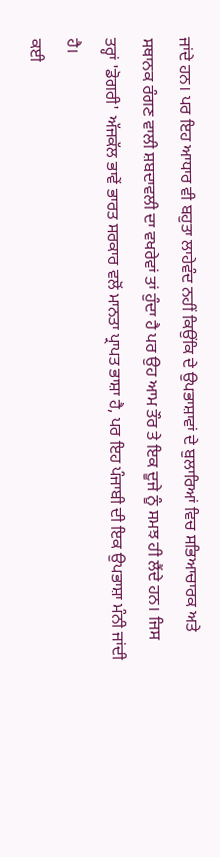ਜਾਂਦੇ ਹਨ। ਪਰ ਇਹ ਆਧਾਰ ਵੀ ਬਹੁਤਾ ਲਾਹੇਵੰਦ ਨਹੀਂ ਕਿਉਂਕਿ ਦੇ ਉਪਭਾਸ਼ਾਵਾਂ ਦੇ ਬੁਲਾਰਿਆਂ ਵਿਚ ਸਭਿਆਚਾਰਕ ਅਤੇ ਸਥਾਨਕ ਰੰਗਣ ਵਾਲੀ ਸ਼ਬਦਾਵਲੀ ਦਾ ਵਖਰੇਵਾਂ ਤਾਂ ਹੁੰਦਾ ਹੈ ਪਰ ਉਹ ਆਮ ਤੌਰ ਤੇ ਇਕ ਦੂਜੇ ਨੂੰ ਸਮਝ ਹੀ ਲੈਂਦੇ ਹਨ। ਜਿਸ ਤਰ੍ਹਾਂ 'ਡੋਗਰੀ' ਅੱਜਕੱਲ ਭਾਵੇਂ ਭਾਰਤ ਸਰਕਾਰ ਵਲੋਂ ਮਾਨਤਾ ਪ੍ਰਾਪਤ ਭਾਸ਼ਾ ਹੈ, ਪਰ ਇਹ ਪੰਜਾਬੀ ਦੀ ਇਕ ਉਪਭਾਸ਼ਾ ਮੰਨੀ ਜਾਂਦੀ ਹੈ।
ਕਈ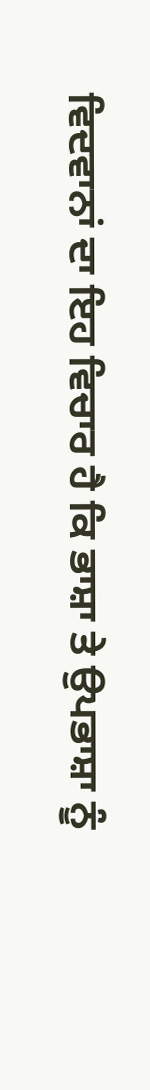ਵਿਦਵਾਨਾਂ ਦਾ ਇਹ ਵਿਚਾਰ ਹੈ ਕਿ ਭਾਸ਼ਾ ਤੇ ਉਪਭਾਸ਼ਾ ਨੂੰ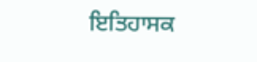ਇਤਿਹਾਸਕ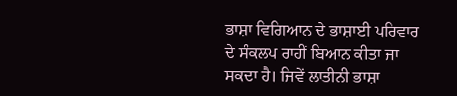ਭਾਸ਼ਾ ਵਿਗਿਆਨ ਦੇ ਭਾਸ਼ਾਈ ਪਰਿਵਾਰ ਦੇ ਸੰਕਲਪ ਰਾਹੀਂ ਬਿਆਨ ਕੀਤਾ ਜਾ ਸਕਦਾ ਹੈ। ਜਿਵੇਂ ਲਾਤੀਨੀ ਭਾਸ਼ਾ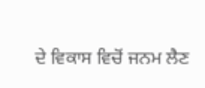ਦੇ ਵਿਕਾਸ ਵਿਚੋਂ ਜਨਮ ਲੈਣ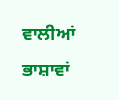ਵਾਲੀਆਂ ਭਾਸ਼ਾਵਾਂ